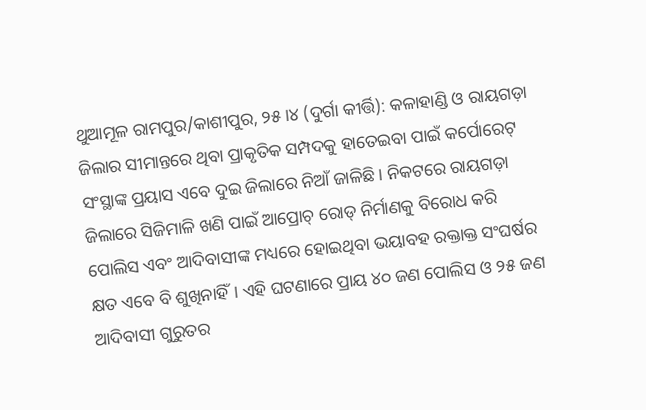ଥୁଆମୂଳ ରାମପୁର/କାଶୀପୁର, ୨୫।୪ (ଦୁର୍ଗା କୀର୍ତ୍ତି): କଳାହାଣ୍ଡି ଓ ରାୟଗଡ଼ା ଜିଲାର ସୀମାନ୍ତରେ ଥିବା ପ୍ରାକୃତିକ ସମ୍ପଦକୁ ହାତେଇବା ପାଇଁ କର୍ପୋରେଟ୍ ସଂସ୍ଥାଙ୍କ ପ୍ରୟାସ ଏବେ ଦୁଇ ଜିଲାରେ ନିଆଁ ଜାଳିଛି। ନିକଟରେ ରାୟଗଡ଼ା ଜିଲାରେ ସିଜିମାଳି ଖଣି ପାଇଁ ଆପ୍ରୋଚ୍ ରୋଡ୍ ନିର୍ମାଣକୁ ବିରୋଧ କରି ପୋଲିସ ଏବଂ ଆଦିବାସୀଙ୍କ ମଧ୍ୟରେ ହୋଇଥିବା ଭୟାବହ ରକ୍ତାକ୍ତ ସଂଘର୍ଷର କ୍ଷତ ଏବେ ବି ଶୁଖିନାହିଁ। ଏହି ଘଟଣାରେ ପ୍ରାୟ ୪୦ ଜଣ ପୋଲିସ ଓ ୨୫ ଜଣ ଆଦିବାସୀ ଗୁରୁତର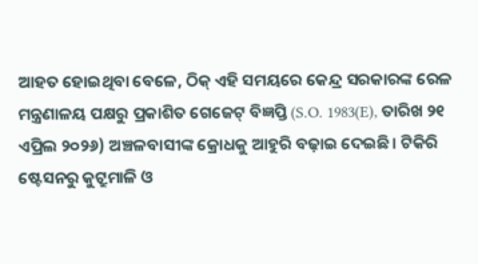ଆହତ ହୋଇଥିବା ବେଳେ, ଠିକ୍ ଏହି ସମୟରେ କେନ୍ଦ୍ର ସରକାରଙ୍କ ରେଳ ମନ୍ତ୍ରଣାଳୟ ପକ୍ଷରୁ ପ୍ରକାଶିତ ଗେଜେଟ୍ ବିଜ୍ଞପ୍ତି (S.O. 1983(E), ତାରିଖ ୨୧ ଏପ୍ରିଲ ୨୦୨୬) ଅଞ୍ଚଳବାସୀଙ୍କ କ୍ରୋଧକୁ ଆହୁରି ବଢ଼ାଇ ଦେଇଛି। ଟିକିରି ଷ୍ଟେସନରୁ କୁଟ୍ରୁମାଳି ଓ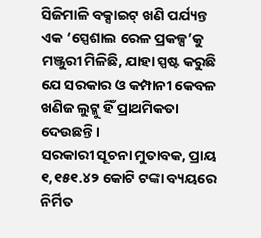ସିଜିମାଳି ବକ୍ସାଇଟ୍ ଖଣି ପର୍ଯ୍ୟନ୍ତ ଏକ ‘ସ୍ପେଶାଲ ରେଳ ପ୍ରକଳ୍ପ’କୁ ମଞ୍ଜୁରୀ ମିଳିଛି, ଯାହା ସ୍ପଷ୍ଟ କରୁଛି ଯେ ସରକାର ଓ କମ୍ପାନୀ କେବଳ ଖଣିଜ ଲୁଟ୍କୁ ହିଁ ପ୍ରାଥମିକତା ଦେଉଛନ୍ତି।
ସରକାରୀ ସୂଚନା ମୁତାବକ, ପ୍ରାୟ ୧,୧୫୧.୪୨ କୋଟି ଟଙ୍କା ବ୍ୟୟରେ ନିର୍ମିତ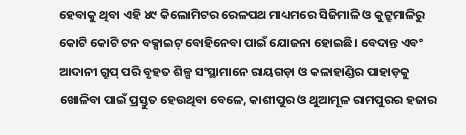ହେବାକୁ ଥିବା ଏହି ୪୯ କିଲୋମିଟର ରେଳପଥ ମାଧ୍ୟମରେ ସିଜିମାଳି ଓ କୁଟ୍ରୁମାଳିରୁ କୋଟି କୋଟି ଟନ ବକ୍ସାଇଟ୍ ବୋହିନେବା ପାଇଁ ଯୋଜନା ହୋଇଛି। ବେଦାନ୍ତ ଏବଂ ଆଦାନୀ ଗ୍ରୁପ୍ ପରି ବୃହତ ଶିଳ୍ପ ସଂସ୍ଥାମାନେ ରାୟଗଡ଼ା ଓ କଳାହାଣ୍ଡିର ପାହାଡ଼କୁ ଖୋଳିବା ପାଇଁ ପ୍ରସ୍ତୁତ ହେଉଥିବା ବେଳେ, କାଶୀପୁର ଓ ଥୁଆମୂଳ ରାମପୁରର ହଜାର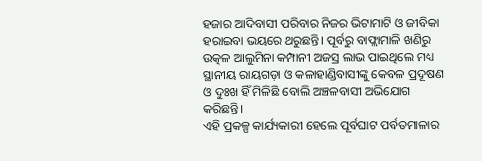ହଜାର ଆଦିବାସୀ ପରିବାର ନିଜର ଭିଟାମାଟି ଓ ଜୀବିକା ହରାଇବା ଭୟରେ ଥରୁଛନ୍ତି। ପୂର୍ବରୁ ବାଫ୍ଲାମାଳି ଖଣିରୁ ଉତ୍କଳ ଆଲୁମିନା କମ୍ପାନୀ ଅଜସ୍ର ଲାଭ ପାଇଥିଲେ ମଧ୍ୟ ସ୍ଥାନୀୟ ରାୟଗଡ଼ା ଓ କଳାହାଣ୍ଡିବାସୀଙ୍କୁ କେବଳ ପ୍ରଦୂଷଣ ଓ ଦୁଃଖ ହିଁ ମିଳିଛି ବୋଲି ଅଞ୍ଚଳବାସୀ ଅଭିଯୋଗ କରିଛନ୍ତି।
ଏହି ପ୍ରକଳ୍ପ କାର୍ଯ୍ୟକାରୀ ହେଲେ ପୂର୍ବଘାଟ ପର୍ବତମାଳାର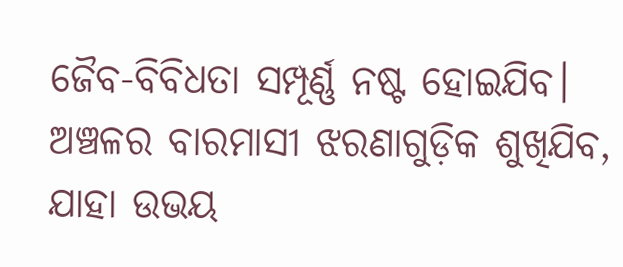ଜୈବ-ବିବିଧତା ସମ୍ପୂର୍ଣ୍ଣ ନଷ୍ଟ ହୋଇଯିବ। ଅଞ୍ଚଳର ବାରମାସୀ ଝରଣାଗୁଡ଼ିକ ଶୁଖିଯିବ, ଯାହା ଉଭୟ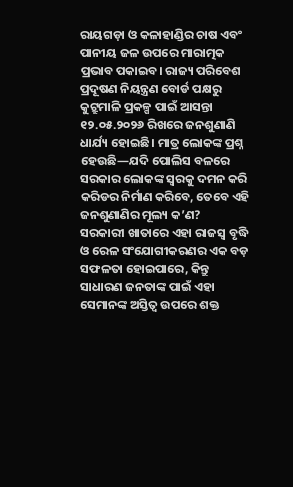ରାୟଗଡ଼ା ଓ କଳାହାଣ୍ଡିର ଚାଷ ଏବଂ ପାନୀୟ ଜଳ ଉପରେ ମାରାତ୍ମକ ପ୍ରଭାବ ପକାଇବ। ରାଜ୍ୟ ପରିବେଶ ପ୍ରଦୂଷଣ ନିୟନ୍ତ୍ରଣ ବୋର୍ଡ ପକ୍ଷରୁ କୁଟ୍ରୁମାଳି ପ୍ରକଳ୍ପ ପାଇଁ ଆସନ୍ତା ୧୨.୦୫.୨୦୨୬ ରିଖରେ ଜନଶୁଣାଣି ଧାର୍ଯ୍ୟ ହୋଇଛି। ମାତ୍ର ଲୋକଙ୍କ ପ୍ରଶ୍ନ ହେଉଛି—ଯଦି ପୋଲିସ ବଳରେ ସରକାର ଲୋକଙ୍କ ସ୍ୱରକୁ ଦମନ କରି କରିଡର ନିର୍ମାଣ କରିବେ, ତେବେ ଏହି ଜନଶୁଣାଣିର ମୂଲ୍ୟ କ’ଣ?
ସରକାରୀ ଖାତାରେ ଏହା ରାଜସ୍ୱ ବୃଦ୍ଧି ଓ ରେଳ ସଂଯୋଗୀକରଣର ଏକ ବଡ଼ ସଫଳତା ହୋଇପାରେ, କିନ୍ତୁ ସାଧାରଣ ଜନତାଙ୍କ ପାଇଁ ଏହା ସେମାନଙ୍କ ଅସ୍ତିତ୍ୱ ଉପରେ ଶକ୍ତ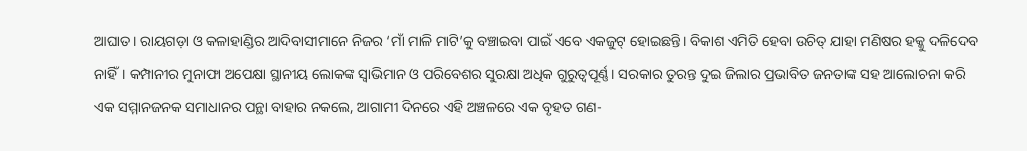ଆଘାତ। ରାୟଗଡ଼ା ଓ କଳାହାଣ୍ଡିର ଆଦିବାସୀମାନେ ନିଜର ‘ମାଁ ମାଳି ମାଟି’କୁ ବଞ୍ଚାଇବା ପାଇଁ ଏବେ ଏକଜୁଟ୍ ହୋଇଛନ୍ତି। ବିକାଶ ଏମିତି ହେବା ଉଚିତ୍ ଯାହା ମଣିଷର ହକ୍କୁ ଦଳିଦେବ ନାହିଁ। କମ୍ପାନୀର ମୁନାଫା ଅପେକ୍ଷା ସ୍ଥାନୀୟ ଲୋକଙ୍କ ସ୍ୱାଭିମାନ ଓ ପରିବେଶର ସୁରକ୍ଷା ଅଧିକ ଗୁରୁତ୍ୱପୂର୍ଣ୍ଣ। ସରକାର ତୁରନ୍ତ ଦୁଇ ଜିଲାର ପ୍ରଭାବିତ ଜନତାଙ୍କ ସହ ଆଲୋଚନା କରି ଏକ ସମ୍ମାନଜନକ ସମାଧାନର ପନ୍ଥା ବାହାର ନକଲେ, ଆଗାମୀ ଦିନରେ ଏହି ଅଞ୍ଚଳରେ ଏକ ବୃହତ ଗଣ-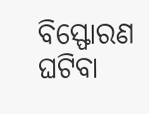ବିସ୍ଫୋରଣ ଘଟିବା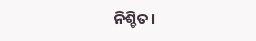ନିଶ୍ଚିତ।